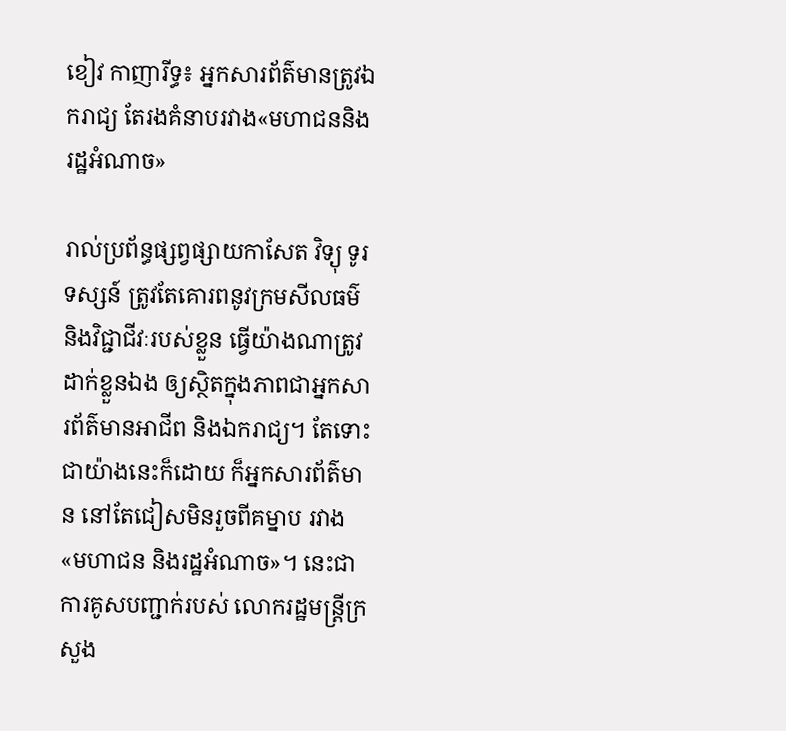ខៀវ កាញារីទ្ធ៖ អ្នកសារព័ត៌មានត្រូវឯករាជ្យ តែរងគំនាបរវាង«មហាជននិងរដ្ឋអំណាច»

រាល់ប្រព័ន្ធផ្សព្វផ្សាយកាសែត វិទ្យុ ទូរទស្សន៍ ត្រូវតែគោរពនូវក្រមសីលធម៌ និងវិជ្ជាជីវៈរបស់ខ្លួន ធ្វើយ៉ាងណាត្រូវដាក់ខ្លួនឯង ឲ្យស្ថិតក្នុងភាពជាអ្នកសារព័ត៌មានអាជីព និងឯករាជ្យ។ តែទោះជាយ៉ាងនេះក៏ដោយ ក៏អ្នកសារព័ត៌មាន នៅតែជៀសមិនរួចពីគម្នាប រវាង «មហាជន និងរដ្ឋអំណាច»។ នេះជាការគូសបញ្ជាក់របស់ លោករដ្ឋមន្ត្រីក្រសួង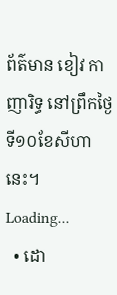ព័ត៌មាន ខៀវ កាញារិទ្ធ នៅព្រឹកថ្ងៃទី១០ខែសីហានេះ។
Loading...
  • ដោ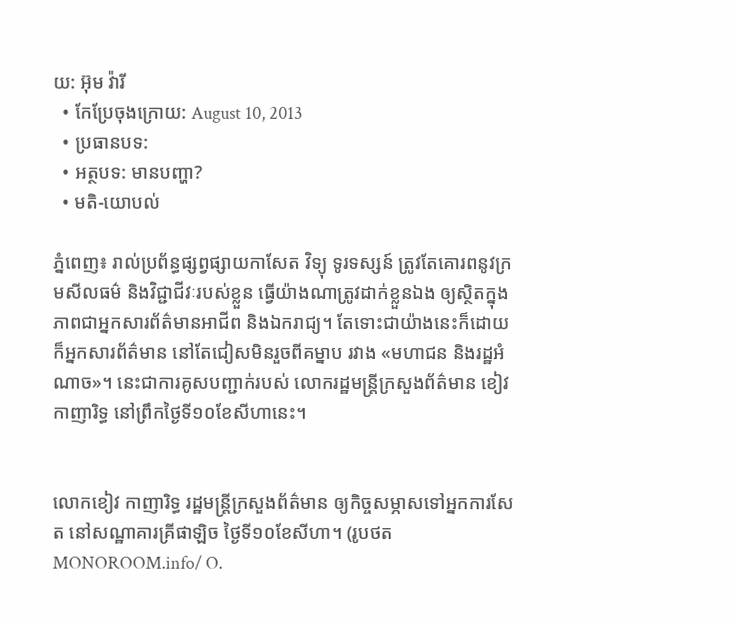យ: អ៊ុម វ៉ារី
  • កែប្រែចុងក្រោយ: August 10, 2013
  • ប្រធានបទ:
  • អត្ថបទ: មានបញ្ហា?
  • មតិ-យោបល់

ភ្នំពេញ៖ រាល់ប្រព័ន្ធផ្សព្វផ្សាយកាសែត វិទ្យុ ទូរទស្សន៍ ត្រូវតែគោរពនូវក្រមសីលធម៌ និងវិជ្ជាជីវៈរបស់ខ្លួន ធ្វើយ៉ាងណាត្រូវដាក់ខ្លួនឯង ឲ្យស្ថិតក្នុងភាពជាអ្នកសារព័ត៌មានអាជីព និងឯករាជ្យ។ តែទោះជាយ៉ាងនេះក៏ដោយ ក៏អ្នកសារព័ត៌មាន នៅតែជៀសមិនរួចពីគម្នាប រវាង «មហាជន និងរដ្ឋអំណាច»។ នេះជាការគូសបញ្ជាក់របស់ លោករដ្ឋមន្ត្រីក្រសួងព័ត៌មាន ខៀវ កាញារិទ្ធ នៅព្រឹកថ្ងៃទី១០ខែសីហានេះ។


លោកខៀវ កាញារិទ្ធ រដ្ឋមន្ត្រីក្រសួងព័ត៌មាន ឲ្យកិច្ចសម្ភាសទៅអ្នកការសែត នៅសណ្ឋាគារគ្រីផាឡិច ថ្ងៃទី១០ខែសីហា។ (រូបថត MONOROOM.info/ O.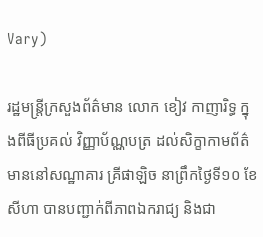Vary)

រដ្ឋមន្ត្រីក្រសួងព័ត៌មាន លោក ខៀវ កាញារិទ្ធ ក្នុងពីធីប្រគល់ វិញ្ញាប័ណ្ណបត្រ ដល់សិក្ខាកាមព័ត៌មាននៅសណ្ឋាគារ គ្រីផាឡិច នាព្រឹកថ្ងៃទី១០ ខែសីហា បានបញ្ជាក់ពីភាពឯករាជ្យ និងជា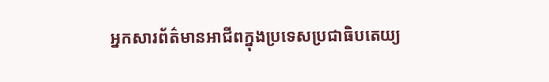អ្នកសារព័ត៌មានអាជីពក្នុងប្រទេសប្រជាធិបតេយ្យ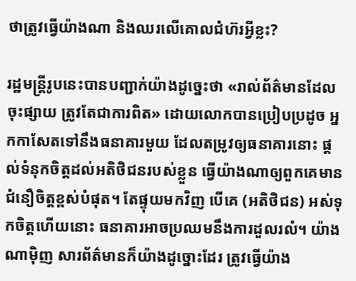ថាត្រូវធ្វើយ៉ាងណា និងឈរលើគោលជំហ៊រអ្វីខ្លះ?

រដ្ឋមន្ត្រីរូបនេះបានបញ្ជាក់យ៉ាងដូច្នេះថា «រាល់ព័ត៌មានដែលចុះផ្សាយ ត្រូវតែជាការពិត» ដោយលោកបានប្រៀបប្រដូច អ្នកកាសែតទៅនឹងធនាគារមួយ ដែលតម្រូវឲ្យធនាគារនោះ ផ្តល់ទំនុកចិត្តដល់អតិថិជនរបស់ខ្លួន ធ្វើយ៉ាងណាឲ្យពួកគេមានជំនឿចិត្តខ្ពស់បំផុត។ តែផ្ទុយមកវិញ បើគេ (អតិថិជន) អស់ទុកចិត្តហើយនោះ ធនាគារអាចប្រឈមនឹងការដួលរលំ។ យ៉ាងណាម៉ិញ សារព័ត៌មានក៏យ៉ាងដូច្នោះដែរ ត្រូវធ្វើយ៉ាង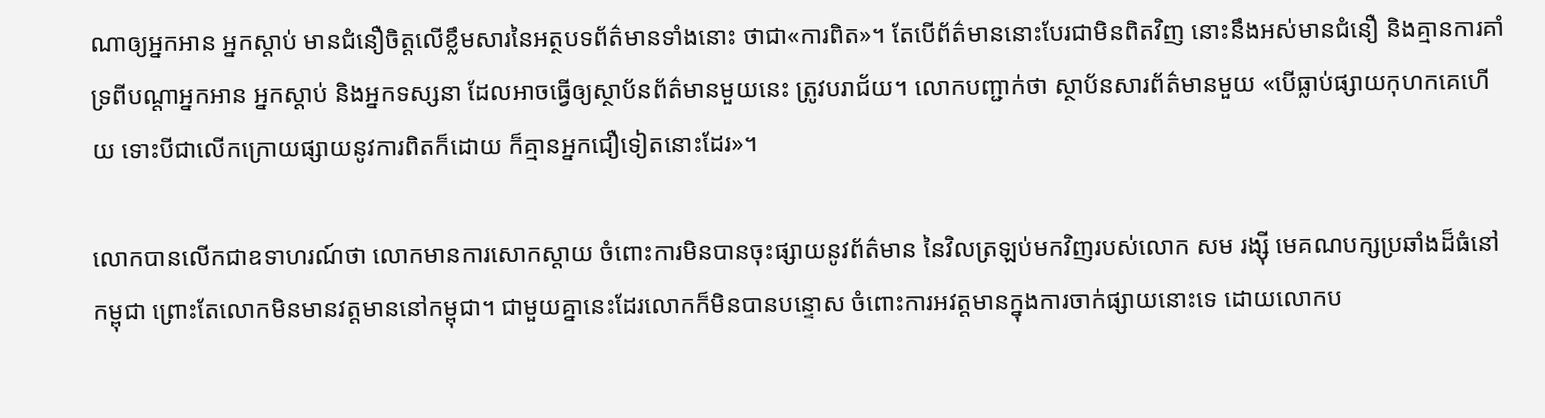ណាឲ្យអ្នកអាន អ្នកស្ដាប់ មានជំនឿចិត្តលើខ្លឹមសារនៃអត្ថបទព័ត៌មានទាំងនោះ ថាជា«ការពិត»។ តែបើព័ត៌មាននោះបែរជាមិនពិតវិញ នោះនឹងអស់មានជំនឿ និងគ្មានការគាំទ្រពីបណ្តាអ្នកអាន អ្នកស្តាប់ និងអ្នកទស្សនា ដែលអាចធ្វើឲ្យស្ថាប័នព័ត៌មានមួយនេះ ត្រូវបរាជ័យ។ លោកបញ្ជាក់ថា ស្ថាប័នសារព័ត៌មានមួយ «បើធ្លាប់ផ្សាយកុហកគេហើយ ទោះបីជាលើកក្រោយផ្សាយនូវការពិតក៏ដោយ ក៏គ្មានអ្នកជឿទៀតនោះដែរ»។

លោកបានលើកជាឧទាហរណ៍ថា លោកមានការសោកស្តាយ ចំពោះការមិនបានចុះផ្សាយនូវព័ត៌មាន នៃវិលត្រឡប់មកវិញរបស់លោក សម រង្ស៊ី មេគណបក្សប្រឆាំងដ៏ធំនៅកម្ពុជា ព្រោះតែលោកមិនមានវត្តមាននៅកម្ពុជា។ ជាមួយគ្នានេះដែរលោកក៏មិនបានបន្ទោស ចំពោះការអវត្តមានក្នុងការចាក់ផ្សាយនោះទេ ដោយលោកប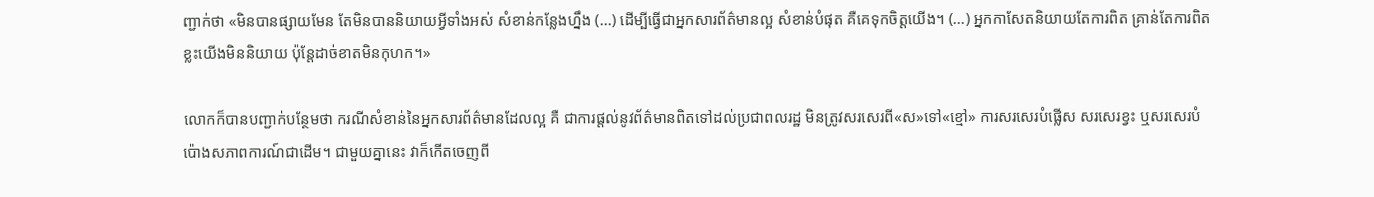ញ្ជាក់ថា «មិនបានផ្សាយមែន តែមិនបាននិយាយអ្វីទាំងអស់ សំខាន់កន្លែងហ្នឹង (...) ដើម្បីធ្វើជាអ្នកសារព័ត៌មានល្អ សំខាន់បំផុត គឺគេទុកចិត្តយើង។ (...) អ្នកកាសែតនិយាយតែការពិត គ្រាន់តែការពិតខ្លះយើងមិននិយាយ ប៉ុន្តែដាច់ខាតមិនកុហក។»

លោកក៏បានបញ្ជាក់បន្ថែមថា ករណីសំខាន់នៃអ្នកសារព័ត៌មានដែលល្អ គឺ ជាការផ្តល់នូវព័ត៌មានពិតទៅដល់ប្រជាពលរដ្ឋ មិនត្រូវសរសេរពី«ស»ទៅ«ខ្មៅ» ការសរសេរបំផ្លើស សរសេរខ្វះ ឬសរសេរបំប៉ោងសភាពការណ៍ជាដើម។ ជាមួយគ្នានេះ វាក៏កើតចេញពី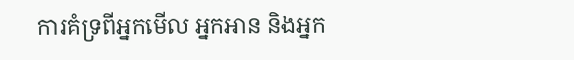ការគំទ្រពីអ្នកមើល អ្នកអាន និងអ្នក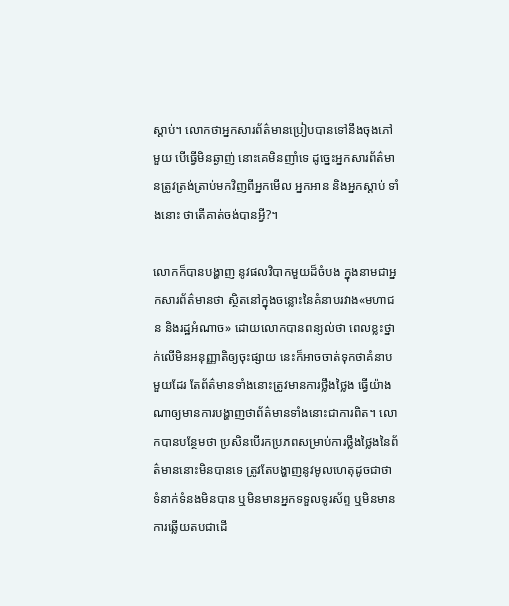ស្តាប់។ លោកថាអ្នកសារព័ត៌មានប្រៀបបានទៅនឹងចុងភៅមួយ បើធ្វើមិនឆ្ងាញ់ នោះគេមិនញាំទេ ដូច្នេះអ្នកសារព័ត៌មានត្រូវត្រង់ត្រាប់មកវិញពីអ្នកមើល អ្នកអាន និងអ្នកស្តាប់ ទាំងនោះ ថាតើគាត់ចង់បានអ្វី?។

លោកក៏បានបង្ហាញ នូវផលវិបាកមួយដ៏ចំបង ក្នុងនាមជាអ្នកសារព័ត៌មានថា ស្ថិតនៅក្នុងចន្លោះនៃគំនាបរវាង«មហាជន និងរដ្ឋអំណាច» ដោយលោកបានពន្យល់ថា ពេលខ្លះថ្នាក់លើមិនអនុញ្ញាតិឲ្យចុះផ្សាយ នេះក៏អាចចាត់ទុកថាគំនាបមួយដែរ តែព័ត៌មានទាំងនោះត្រូវមានការថ្លឹងថ្លៃង ធ្វើយ៉ាងណាឲ្យមានការបង្ហាញថាព័ត៌មានទាំងនោះជាការពិត។ លោកបានបន្ថែមថា ប្រសិនបើរកប្រភពសម្រាប់ការថ្លឹងថ្លៃងនៃព័ត៌មាននោះមិនបានទេ ត្រូវតែបង្ហាញនូវមូលហេតុដូចជាថា ទំនាក់ទំនងមិនបាន ឬមិនមានអ្នកទទួលទូរស័ព្ទ ឬមិនមានការឆ្លើយតបជាដើ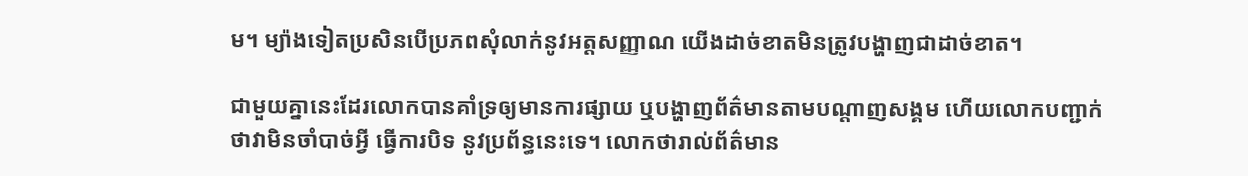ម។ ម្យ៉ាងទៀតប្រសិនបើប្រភពសុំលាក់នូវអត្តសញ្ញាណ យើងដាច់ខាតមិនត្រូវបង្ហាញជាដាច់ខាត។

ជាមួយគ្នានេះដែរលោកបានគាំទ្រឲ្យមានការផ្សាយ ឬបង្ហាញព័ត៌មានតាមបណ្តាញសង្គម ហើយលោកបញ្ជាក់ថាវាមិនចាំបាច់អ្វី ធ្វើការបិទ នូវប្រព័ន្ធនេះទេ។ លោកថារាល់ព័ត៌មាន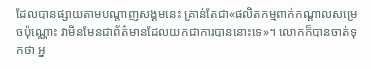ដែលបានផ្សាយតាមបណ្តាញសង្គមនេះ គ្រាន់តែជា«ផលិតកម្មពាក់កណ្តាលសម្រេចប៉ុណ្ណោះ វាមិនមែនជាព័ត៌មានដែលយកជាការបាននោះទេ»។ លោកក៏បានចាត់ទុកថា អ្ន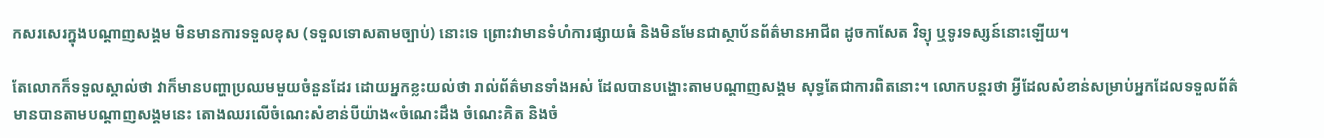កសរសេរក្នុងបណ្តាញសង្គម មិនមានការទទួលខុស (ទទួលទោសតាមច្បាប់) នោះទេ ព្រោះវាមានទំហំការផ្សាយធំ និងមិនមែនជាស្ថាប័នព័ត៌មានអាជីព ដូចកាសែត វិទ្យុ ឬទូរទស្សន៍នោះឡើយ។

តែលោកក៏ទទួលស្គាល់ថា វាក៏មានបញ្ហាប្រឈមមួយចំនួនដែរ ដោយអ្នកខ្លះយល់ថា រាល់ព័ត៌មានទាំងអស់ ដែលបានបង្ហោះតាមបណ្តាញសង្គម សុទ្ធតែជាការពិតនោះ។ លោកបន្តរថា អ្វីដែលសំខាន់សម្រាប់អ្នកដែលទទួលព័ត៌មានបានតាមបណ្តាញសង្គមនេះ តោងឈរលើចំណេះសំខាន់បីយ៉ាង«ចំណេះដឹង ចំណេះគិត និងចំ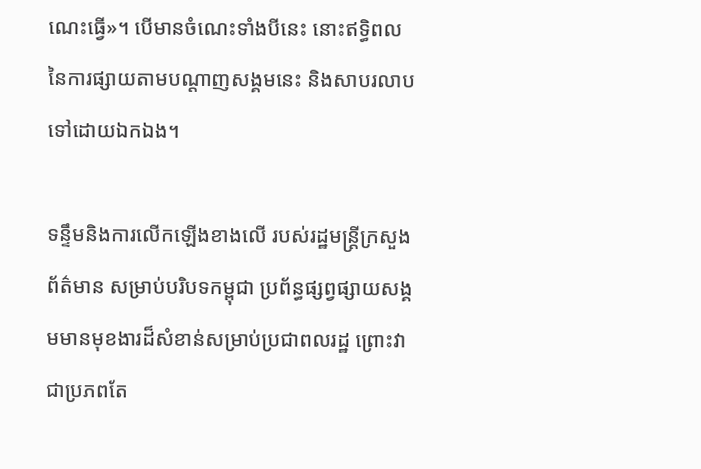ណេះធ្វើ»។ បើមានចំណេះទាំងបីនេះ នោះឥទ្ធិពលនៃការផ្សាយតាមបណ្តាញសង្គមនេះ និងសាបរលាបទៅដោយឯកឯង។

ទន្ទឹមនិងការលើកឡើងខាងលើ របស់រដ្ឋមន្ត្រីក្រសួងព័ត៌មាន សម្រាប់បរិបទកម្ពុជា ប្រព័ន្ធផ្សព្វផ្សាយសង្គមមានមុខងារដ៏សំខាន់សម្រាប់ប្រជាពលរដ្ឋ ព្រោះវាជាប្រភពតែ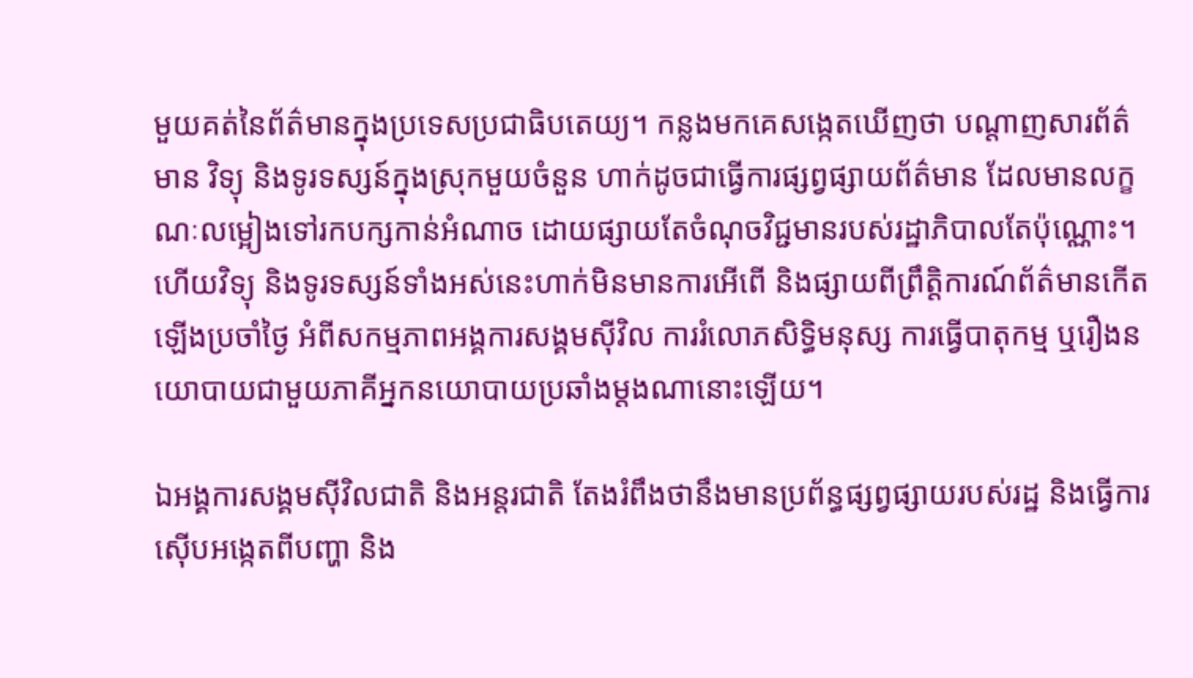មួយគត់នៃព័ត៌មានក្នុងប្រទេសប្រជាធិបតេយ្យ។ កន្លងមកគេសង្កេតឃើញថា បណ្ដាញសារព័ត៌មាន វិទ្យុ និងទូរទស្សន៍ក្នុងស្រុកមួយចំនួន ហាក់ដូចជាធ្វើការផ្សព្វផ្សាយព័ត៌មាន ដែលមានលក្ខណៈលម្អៀងទៅរកបក្សកាន់អំណាច ដោយផ្សាយតែចំណុចវិជ្ជមានរបស់រដ្ឋាភិបាលតែប៉ុណ្ណោះ។ ហើយវិទ្យុ និងទូរទស្សន៍ទាំងអស់នេះហាក់មិនមានការអើពើ និងផ្សាយពីព្រឹត្តិការណ៍ព័ត៌មានកើតឡើងប្រចាំថ្ងៃ អំពីសកម្មភាពអង្គការសង្គមស៊ីវិល ការរំលោភសិទ្ធិមនុស្ស ការធ្វើបាតុកម្ម ឬរឿងនយោបាយជាមួយភាគីអ្នកនយោបាយប្រឆាំងម្តងណានោះឡើយ។

ឯអង្គការសង្គមស៊ីវិលជាតិ និងអន្តរជាតិ តែងរំពឹងថានឹងមានប្រព័ន្ធផ្សព្វផ្សាយរបស់រដ្ឋ និងធ្វើការស៊ើបអង្កេតពីបញ្ហា និង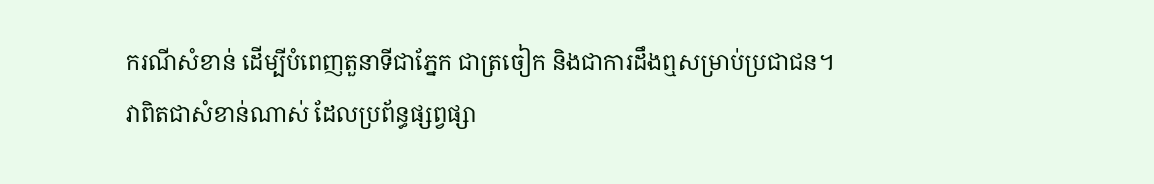ករណីសំខាន់ ដើម្បីបំពេញតួនាទីជាភ្នែក ជាត្រចៀក និងជាការដឹងឮសម្រាប់ប្រជាជន។ វាពិតជាសំខាន់ណាស់ ដែលប្រព័ន្ធផ្សព្វផ្សា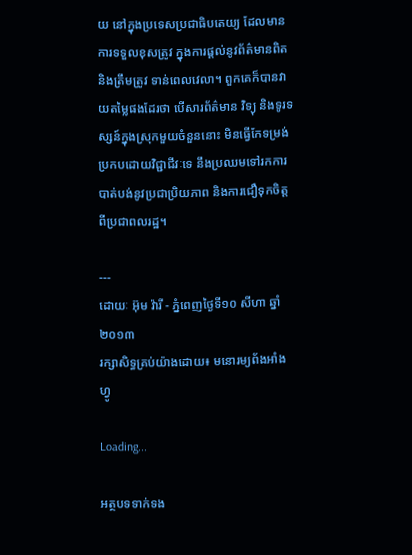យ នៅក្នុងប្រទេសប្រជាធិបតេយ្យ ដែលមានការទទួលខុសត្រូវ ក្នុងការផ្តល់នូវព័ត៌មានពិត និងត្រឹមត្រូវ ទាន់ពេលវេលា។ ពួកគេក៏បានវាយតម្លៃផងដែរថា បើសារព័ត៌មាន វិទ្យុ និងទូរទស្សន៍ក្នុងស្រុកមួយចំនួននោះ មិនធ្វើកែទម្រង់ប្រកបដោយវិជ្ជាជីវៈទេ នឹងប្រឈមទៅរកការបាត់បង់នូវប្រជាប្រិយភាព និងការជឿទុកចិត្តពីប្រជាពលរដ្ឋ។

---
ដោយៈ អ៊ុម វ៉ារី - ភ្នំពេញថ្ងៃទី១០ សីហា ឆ្នាំ២០១៣
រក្សាសិទ្ធគ្រប់យ៉ាងដោយ៖ មនោរម្យព័ងអាំងហ្វូ

Loading...

អត្ថបទទាក់ទង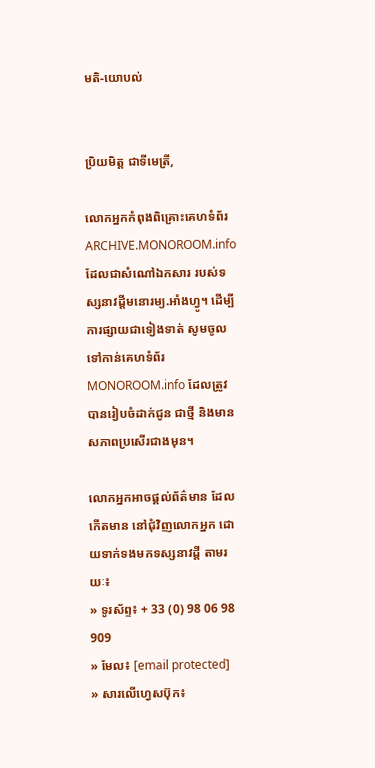មតិ-យោបល់


ប្រិយមិត្ត ជាទីមេត្រី,

លោកអ្នកកំពុងពិគ្រោះគេហទំព័រ ARCHIVE.MONOROOM.info ដែលជាសំណៅឯកសារ របស់ទស្សនាវដ្ដីមនោរម្យ.អាំងហ្វូ។ ដើម្បីការផ្សាយជាទៀងទាត់ សូមចូលទៅកាន់គេហទំព័រ MONOROOM.info ដែលត្រូវបានរៀបចំដាក់ជូន ជាថ្មី និងមានសភាពប្រសើរជាងមុន។

លោកអ្នកអាចផ្ដល់ព័ត៌មាន ដែលកើតមាន នៅជុំវិញលោកអ្នក ដោយទាក់ទងមកទស្សនាវដ្ដី តាមរយៈ៖
» ទូរស័ព្ទ៖ + 33 (0) 98 06 98 909
» មែល៖ [email protected]
» សារលើហ្វេសប៊ុក៖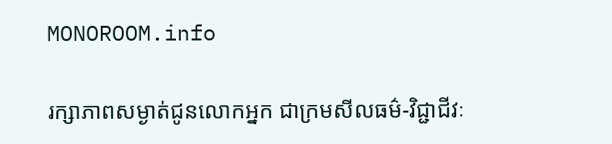MONOROOM.info

រក្សាភាពសម្ងាត់ជូនលោកអ្នក ជាក្រមសីលធម៌-វិជ្ជាជីវៈ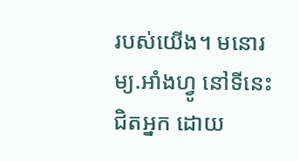របស់យើង។ មនោរម្យ.អាំងហ្វូ នៅទីនេះ ជិតអ្នក ដោយ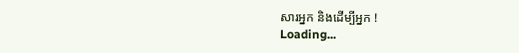សារអ្នក និងដើម្បីអ្នក !
Loading...